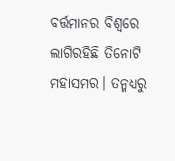ବର୍ତ୍ତମାନର ବିଶ୍ୱରେ ଲାଗିରହିଛି ତିନୋଟି ମହାସମର। ତନ୍ମଧ୍ୟରୁ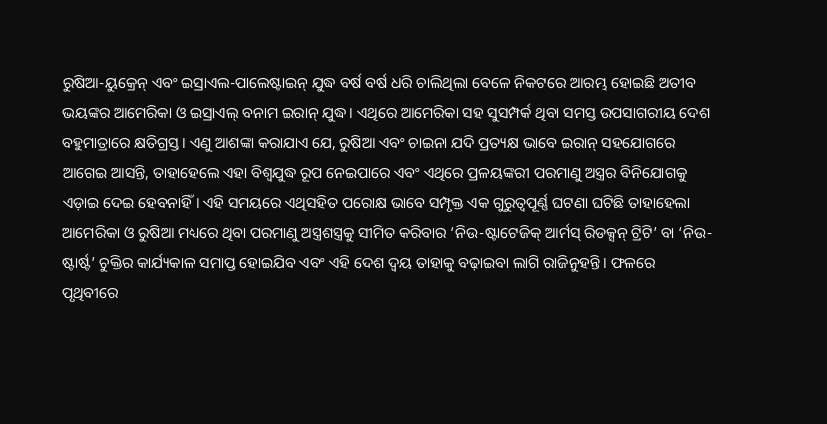ରୁଷିଆ-ୟୁକ୍ରେନ୍ ଏବଂ ଇସ୍ରାଏଲ-ପାଲେଷ୍ଟାଇନ୍ ଯୁଦ୍ଧ ବର୍ଷ ବର୍ଷ ଧରି ଚାଲିଥିଲା ବେଳେ ନିକଟରେ ଆରମ୍ଭ ହୋଇଛି ଅତୀବ ଭୟଙ୍କର ଆମେରିକା ଓ ଇସ୍ରାଏଲ୍ ବନାମ ଇରାନ୍ ଯୁଦ୍ଧ। ଏଥିରେ ଆମେରିକା ସହ ସୁସମ୍ପର୍କ ଥିବା ସମସ୍ତ ଉପସାଗରୀୟ ଦେଶ ବହୁମାତ୍ରାରେ କ୍ଷତିଗ୍ରସ୍ତ। ଏଣୁ ଆଶଙ୍କା କରାଯାଏ ଯେ, ରୁଷିଆ ଏବଂ ଚାଇନା ଯଦି ପ୍ରତ୍ୟକ୍ଷ ଭାବେ ଇରାନ୍ ସହଯୋଗରେ ଆଗେଇ ଆସନ୍ତି, ତାହାହେଲେ ଏହା ବିଶ୍ୱଯୁଦ୍ଧ ରୂପ ନେଇପାରେ ଏବଂ ଏଥିରେ ପ୍ରଳୟଙ୍କରୀ ପରମାଣୁ ଅସ୍ତ୍ରର ବିନିଯୋଗକୁ ଏଡ଼ାଇ ଦେଇ ହେବନାହିଁ। ଏହି ସମୟରେ ଏଥିସହିତ ପରୋକ୍ଷ ଭାବେ ସମ୍ପୃକ୍ତ ଏକ ଗୁରୁତ୍ୱପୂର୍ଣ୍ଣ ଘଟଣା ଘଟିଛି ତାହାହେଲା ଆମେରିକା ଓ ରୁଷିଆ ମଧ୍ୟରେ ଥିବା ପରମାଣୁ ଅସ୍ତ୍ରଶସ୍ତ୍ରକୁ ସୀମିତ କରିବାର ‘ନିଉ-ଷ୍ଟାଟେଜିକ୍ ଆର୍ମସ୍ ରିଡକ୍ସନ୍ ଟ୍ରିଟି’ ବା ‘ନିଉ-ଷ୍ଟାର୍ଷ୍ଟ’ ଚୁକ୍ତିର କାର୍ଯ୍ୟକାଳ ସମାପ୍ତ ହୋଇଯିବ ଏବଂ ଏହି ଦେଶ ଦ୍ୱୟ ତାହାକୁ ବଢ଼ାଇବା ଲାଗି ରାଜିନୁହନ୍ତି। ଫଳରେ ପୃଥିବୀରେ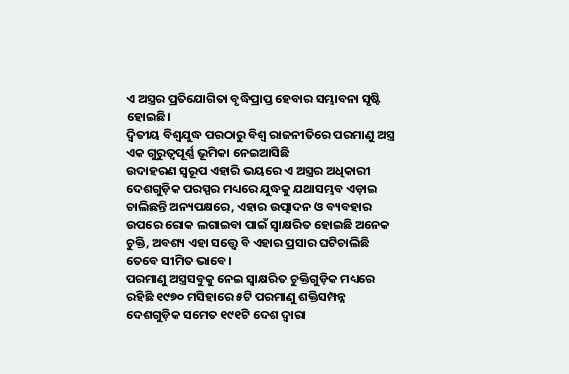ଏ ଅସ୍ତ୍ରର ପ୍ରତିଯୋଗିତା ବୃଦ୍ଧିପ୍ରାପ୍ତ ହେବାର ସମ୍ଭାବନା ସୃଷ୍ଟି ହୋଇଛି।
ଦ୍ୱିତୀୟ ବିଶ୍ୱଯୁଦ୍ଧ ପରଠାରୁ ବିଶ୍ୱ ରାଜନୀତିରେ ପରମାଣୁ ଅସ୍ତ୍ର ଏକ ଗୁରୁତ୍ୱପୂର୍ଣ୍ଣ ଭୂମିକା ନେଇଆସିଛି
ଉଦାହରଣ ସ୍ବରୂପ ଏହାରି ଭୟରେ ଏ ଅସ୍ତ୍ରର ଅଧିକାରୀ ଦେଶଗୁଡ଼ିକ ପରସ୍ପର ମଧ୍ୟରେ ଯୁଦ୍ଧକୁ ଯଥାସମ୍ଭବ ଏଡ଼ାଇ ଚାଲିଛନ୍ତି ଅନ୍ୟପକ୍ଷରେ, ଏହାର ଉତ୍ପାଦନ ଓ ବ୍ୟବହାର ଉପରେ ରୋକ ଲଗାଇବା ପାଇଁ ସ୍ବାକ୍ଷରିତ ହୋଇଛି ଅନେକ ଚୁକ୍ତି, ଅବଶ୍ୟ ଏହା ସତ୍ତ୍ୱେ ବି ଏହାର ପ୍ରସାର ଘଟିଚାଲିଛି ତେବେ ସୀମିତ ଭାବେ।
ପରମାଣୁ ଅସ୍ତ୍ରସବୁକୁ ନେଇ ସ୍ବାକ୍ଷରିତ ଚୁକ୍ତିଗୁଡ଼ିକ ମଧ୍ୟରେ ରହିଛି ୧୯୭୦ ମସିହାରେ ୫ଟି ପରମାଣୁ ଶକ୍ତିସମ୍ପନ୍ନ ଦେଶଗୁଡ଼ିକ ସମେତ ୧୯୧ଟି ଦେଶ ଦ୍ୱାରା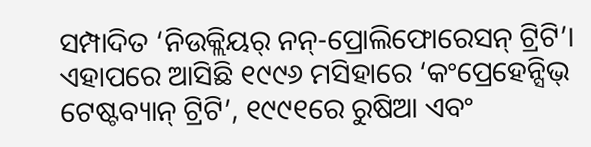ସମ୍ପାଦିତ ‘ନିଉକ୍ଲିୟର୍ ନନ୍-ପ୍ରୋଲିଫୋରେସନ୍ ଟ୍ରିଟି’। ଏହାପରେ ଆସିଛି ୧୯୯୬ ମସିହାରେ ‘କଂପ୍ରେହେନ୍ସିଭ୍ ଟେଷ୍ଟବ୍ୟାନ୍ ଟ୍ରିଟି’, ୧୯୯୧ରେ ରୁଷିଆ ଏବଂ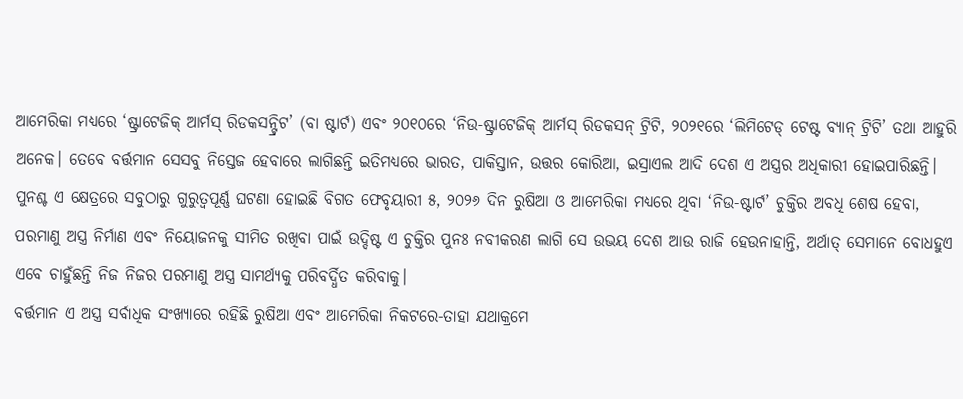ଆମେରିକା ମଧ୍ୟରେ ‘ଷ୍ଟ୍ରାଟେଜିକ୍ ଆର୍ମସ୍ ରିଡକସନ୍ଟ୍ରିଟ’ (ବା ଷ୍ଟାର୍ଟ) ଏବଂ ୨୦୧୦ରେ ‘ନିଉ-ଷ୍ଟ୍ରାଟେଜିକ୍ ଆର୍ମସ୍ ରିଡକସନ୍ ଟ୍ରିଟି, ୨୦୨୧ରେ ‘ଲିମିଟେଡ୍ ଟେଷ୍ଟ ବ୍ୟାନ୍ ଟ୍ରିଟି’ ତଥା ଆହୁରି ଅନେକ। ତେବେ ବର୍ତ୍ତମାନ ସେସବୁ ନିସ୍ତେଜ ହେବାରେ ଲାଗିଛନ୍ତି ଇତିମଧ୍ୟରେ ଭାରତ, ପାକିସ୍ତାନ, ଉତ୍ତର କୋରିଆ, ଇସ୍ରାଏଲ ଆଦି ଦେଶ ଏ ଅସ୍ତ୍ରର ଅଧିକାରୀ ହୋଇପାରିଛନ୍ତି। ପୁନଶ୍ଚ ଏ କ୍ଷେତ୍ରରେ ସବୁଠାରୁ ଗୁରୁତ୍ୱପୂର୍ଣ୍ଣ ଘଟଣା ହୋଇଛି ବିଗତ ଫେବୃୟାରୀ ୫, ୨୦୨୬ ଦିନ ରୁଷିଆ ଓ ଆମେରିକା ମଧ୍ୟରେ ଥିବା ‘ନିଉ-ଷ୍ଟାର୍ଟ’ ଚୁକ୍ତିର ଅବଧି ଶେଷ ହେବା, ପରମାଣୁ ଅସ୍ତ୍ର ନିର୍ମାଣ ଏବଂ ନିୟୋଜନକୁ ସୀମିତ ରଖିବା ପାଇଁ ଉଦ୍ଦିଷ୍ଟ ଏ ଚୁକ୍ତିର ପୁନଃ ନବୀକରଣ ଲାଗି ସେ ଉଭୟ ଦେଶ ଆଉ ରାଜି ହେଉନାହାନ୍ତି, ଅର୍ଥାତ୍ ସେମାନେ ବୋଧହୁଏ ଏବେ ଚାହୁଁଛନ୍ତି ନିଜ ନିଜର ପରମାଣୁ ଅସ୍ତ୍ର ସାମର୍ଥ୍ୟକୁ ପରିବର୍ଦ୍ଧିତ କରିବାକୁ।
ବର୍ତ୍ତମାନ ଏ ଅସ୍ତ୍ର ସର୍ବାଧିକ ସଂଖ୍ୟାରେ ରହିଛି ରୁଷିଆ ଏବଂ ଆମେରିକା ନିକଟରେ-ତାହା ଯଥାକ୍ରମେ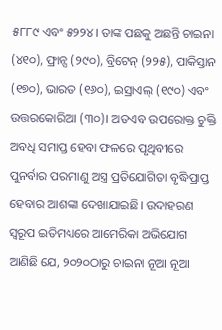୫୮୮୯ ଏବଂ ୫୨୨୪। ତାଙ୍କ ପଛକୁ ଅଛନ୍ତି ଚାଇନା (୪୧୦), ଫ୍ରାନ୍ସ (୨୯୦), ବ୍ରିଟେନ୍ (୨୨୫), ପାକିସ୍ତାନ (୧୭୦), ଭାରତ (୧୬୦), ଇସ୍ରାଏଲ୍ (୧୯୦) ଏବଂ ଉତ୍ତରକୋରିଆ (୩୦)। ଅତଏବ ଉପରୋକ୍ତ ଚୁକ୍ତି ଅବଧି ସମାପ୍ତ ହେବା ଫଳରେ ପୃଥିବୀରେ ପୁନର୍ବାର ପରମାଣୁ ଅସ୍ତ୍ର ପ୍ରତିଯୋଗିତା ବୃଦ୍ଧିପ୍ରାପ୍ତ ହେବାର ଆଶଙ୍କା ଦେଖାଯାଇଛି। ଉଦାହରଣ ସ୍ବରୂପ ଇତିମଧ୍ୟରେ ଆମେରିକା ଅଭିଯୋଗ ଆଣିଛି ଯେ, ୨୦୨୦ଠାରୁ ଚାଇନା ନୂଆ ନୂଆ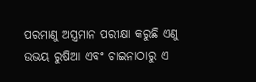ପରମାଣୁ ଅସ୍ତ୍ରମାନ ପରୀକ୍ଷା କରୁଛି ଏଣୁ ଉଭୟ ରୁଷିଆ ଏବଂ ଚାଇନାଠାରୁ ଏ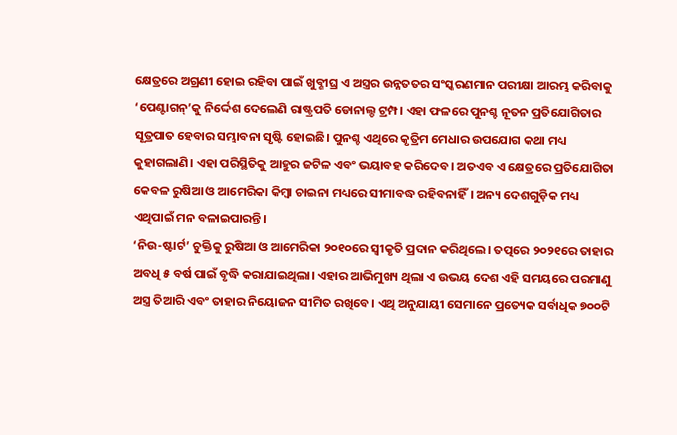କ୍ଷେତ୍ରରେ ଅଗ୍ରଣୀ ହୋଇ ରହିବା ପାଇଁ ଖୁବ୍ଶୀଘ୍ର ଏ ଅସ୍ତ୍ରର ଉନ୍ନତତର ସଂସ୍କରଣମାନ ପରୀକ୍ଷା ଆରମ୍ଭ କରିବାକୁ ‘ପେଣ୍ଟାଗନ୍’କୁ ନିର୍ଦ୍ଦେଶ ଦେଲେଣି ରାଷ୍ଟ୍ରପତି ଡୋନାଲ୍ଡ ଟ୍ରମ୍ପ। ଏହା ଫଳରେ ପୁନଶ୍ଚ ନୂତନ ପ୍ରତିଯୋଗିତାର ସୂତ୍ରପାତ ହେବାର ସମ୍ଭାବନା ସୃଷ୍ଟି ହୋଇଛି। ପୁନଶ୍ଚ ଏଥିରେ କୃତ୍ରିମ ମେଧାର ଉପଯୋଗ କଥା ମଧ୍ୟ କୁହାଗଲାଣି। ଏହା ପରିସ୍ଥିତିକୁ ଆହୁର ଜଟିଳ ଏବଂ ଭୟାବହ କରିଦେବ। ଅତଏବ ଏ କ୍ଷେତ୍ରରେ ପ୍ରତିଯୋଗିତା କେବଳ ରୁଷିଆ ଓ ଆମେରିକା କିମ୍ବା ଚାଇନା ମଧ୍ୟରେ ସୀମାବଦ୍ଧ ରହିବନାହିଁ। ଅନ୍ୟ ଦେଶଗୁଡ଼ିକ ମଧ୍ୟ ଏଥିପାଇଁ ମନ ବଳାଇପାରନ୍ତି।
‘ନିଉ-ଷ୍ଟାର୍ଟ’ ଚୁକ୍ତିକୁ ରୁଷିଆ ଓ ଆମେରିକା ୨୦୧୦ରେ ସ୍ବୀକୃତି ପ୍ରଦାନ କରିଥିଲେ। ତତ୍ପରେ ୨୦୨୧ରେ ତାହାର ଅବଧି ୫ ବର୍ଷ ପାଇଁ ବୃଦ୍ଧି କରାଯାଇଥିଲା। ଏହାର ଆଭିମୁଖ୍ୟ ଥିଲା ଏ ଉଭୟ ଦେଶ ଏହି ସମୟରେ ପରମାଣୁ ଅସ୍ତ୍ର ତିଆରି ଏବଂ ତାହାର ନିୟୋଜନ ସୀମିତ ରଖିବେ। ଏଥି ଅନୁଯାୟୀ ସେମାନେ ପ୍ରତ୍ୟେକ ସର୍ବାଧିକ ୭୦୦ଟି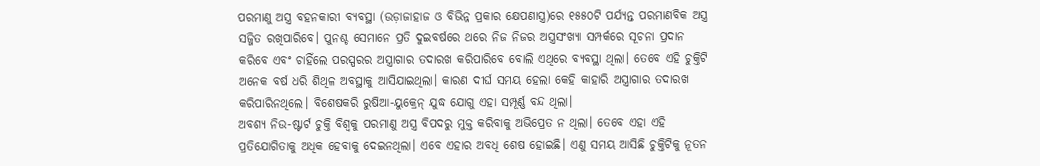ପରମାଣୁ ଅସ୍ତ୍ର ବହନକାରୀ ବ୍ୟବସ୍ଥା (ଉଡ଼ାଜାହାଜ ଓ ବିଭିନ୍ନ ପ୍ରକାର କ୍ଷେପଣାସ୍ତ୍ର)ରେ ୧୫୫୦ଟି ପର୍ଯ୍ୟନ୍ତ ପରମାଣବିକ ଅସ୍ତ୍ର ସଜ୍ଜିତ ରଖିପାରିବେ। ପୁନଶ୍ଚ ସେମାନେ ପ୍ରତି ଦୁଇବର୍ଷରେ ଥରେ ନିଜ ନିଜର ଅସ୍ତ୍ରସଂଖ୍ୟା ସମ୍ପର୍କରେ ସୂଚନା ପ୍ରଦାନ କରିବେ ଏବଂ ଚାହିଁଲେ ପରସ୍ପରର ଅସ୍ତ୍ରାଗାର ତଦାରଖ କରିପାରିବେ ବୋଲି ଏଥିରେ ବ୍ୟବସ୍ଥା ଥିଲା। ତେବେ ଏହି ଚୁକ୍ତିଟି ଅନେକ ବର୍ଷ ଧରି ଶିଥିଳ ଅବସ୍ଥାକୁ ଆସିଯାଇଥିଲା। କାରଣ ଦୀର୍ଘ ସମୟ ହେଲା କେହି କାହାରି ଅସ୍ତ୍ରାଗାର ତଦାରଖ କରିପାରିନଥିଲେ। ବିଶେଷକରି ରୁଷିଆ-ୟୁକ୍ରେନ୍ ଯୁଦ୍ଧ ଯୋଗୁ ଏହା ସମ୍ପୂର୍ଣ୍ଣ ବନ୍ଦ ଥିଲା।
ଅବଶ୍ୟ ନିଉ-ଷ୍ଟାର୍ଟ ଚୁକ୍ତି ବିଶ୍ୱକୁ ପରମାଣୁ ଅସ୍ତ୍ର ବିପଦରୁ ମୁକ୍ତ କରିବାକୁ ଅଭିପ୍ରେତ ନ ଥିଲା। ତେବେ ଏହା ଏହି ପ୍ରତିଯୋଗିତାକୁ ଅଧିକ ହେବାକୁ ଦେଇନଥିଲା। ଏବେ ଏହାର ଅବଧି ଶେଷ ହୋଇଛି। ଏଣୁ ସମୟ ଆସିଛି ଚୁକ୍ତିଟିକୁ ନୂତନ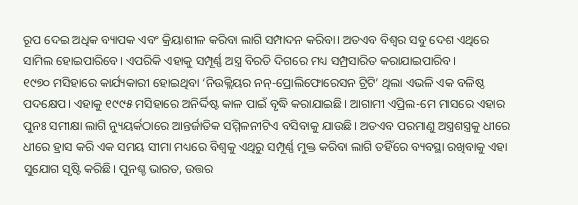ରୂପ ଦେଇ ଅଧିକ ବ୍ୟାପକ ଏବଂ କ୍ରିୟାଶୀଳ କରିବା ଲାଗି ସମ୍ପାଦନ କରିବା। ଅତଏବ ବିଶ୍ୱର ସବୁ ଦେଶ ଏଥିରେ ସାମିଲ ହୋଇପାରିବେ। ଏପରିକି ଏହାକୁ ସମ୍ପୂର୍ଣ୍ଣ ଅସ୍ତ୍ର ବିରତି ଦିଗରେ ମଧ୍ୟ ସମ୍ପ୍ରସାରିତ କରାଯାଇପାରିବ।
୧୯୭୦ ମସିହାରେ କାର୍ଯ୍ୟକାରୀ ହୋଇଥିବା ‘ନିଉକ୍ଲିୟର ନନ୍-ପ୍ରୋଲିଫୋରେସନ ଟ୍ରିଟି’ ଥିଲା ଏଭଳି ଏକ ବଳିଷ୍ଠ ପଦକ୍ଷେପ। ଏହାକୁ ୧୯୯୫ ମସିହାରେ ଅନିର୍ଦ୍ଦିଷ୍ଟ କାଳ ପାଇଁ ବୃଦ୍ଧି କରାଯାଇଛି। ଆଗାମୀ ଏପ୍ରିଲ-ମେ ମାସରେ ଏହାର ପୁନଃ ସମୀକ୍ଷା ଲାଗି ନ୍ୟୁୟର୍କଠାରେ ଆନ୍ତର୍ଜାତିକ ସମ୍ମିଳନୀଟିଏ ବସିବାକୁ ଯାଉଛି। ଅତଏବ ପରମାଣୁ ଅସ୍ତ୍ରଶସ୍ତ୍ରକୁ ଧୀରେ ଧୀରେ ହ୍ରାସ କରି ଏକ ସମୟ ସୀମା ମଧ୍ୟରେ ବିଶ୍ୱକୁ ଏଥିରୁ ସମ୍ପୂର୍ଣ୍ଣ ମୁକ୍ତ କରିବା ଲାଗି ତହିଁରେ ବ୍ୟବସ୍ଥା ରଖିବାକୁ ଏହା ସୁଯୋଗ ସୃଷ୍ଟି କରିଛି। ପୁନଶ୍ଚ ଭାରତ, ଉତ୍ତର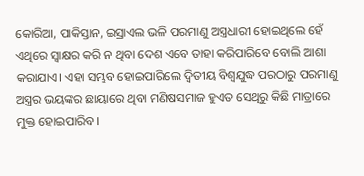କୋରିଆ, ପାକିସ୍ତାନ, ଇସ୍ରାଏଲ ଭଳି ପରମାଣୁ ଅସ୍ତ୍ରଧାରୀ ହୋଇଥିଲେ ହେଁ ଏଥିରେ ସ୍ବାକ୍ଷର କରି ନ ଥିବା ଦେଶ ଏବେ ତାହା କରିପାରିବେ ବୋଲି ଆଶା କରାଯାଏ। ଏହା ସମ୍ଭବ ହୋଇପାରିଲେ ଦ୍ୱିତୀୟ ବିଶ୍ୱଯୁଦ୍ଧ ପରଠାରୁ ପରମାଣୁ ଅସ୍ତ୍ରର ଭୟଙ୍କର ଛାୟାରେ ଥିବା ମଣିଷସମାଜ ହୁଏତ ସେଥିରୁ କିଛି ମାତ୍ରାରେ ମୁକ୍ତ ହୋଇପାରିବ।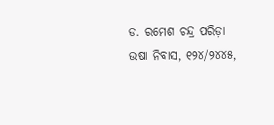ଡ. ରମେଶ ଚନ୍ଦ୍ର ପରିଡ଼ା
ଉଷା ନିବାସ, ୧୨୪/୨୪୪୫,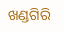ଖଣ୍ଡଗିରି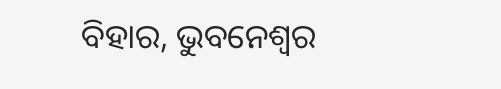ବିହାର, ଭୁବନେଶ୍ୱର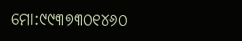ମୋ:୯୯୩୭୩୦୧୪୬୦